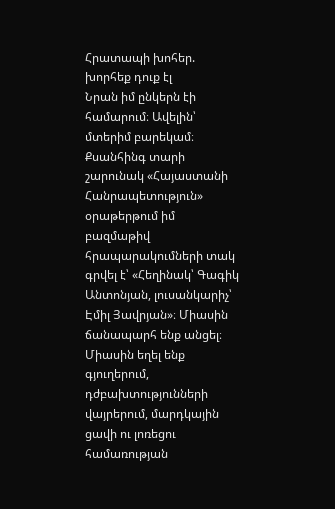Հրատապի խոհեր. խորհեք դուք էլ
Նրան իմ ընկերն էի համարում։ Ավելին՝ մտերիմ բարեկամ։ Քսանհինգ տարի շարունակ «Հայաստանի Հանրապետություն» օրաթերթում իմ բազմաթիվ հրապարակումների տակ գրվել է՝ «Հեղինակ՝ Գագիկ Անտոնյան, լուսանկարիչ՝ Էմիլ Յավրյան»։ Միասին ճանապարհ ենք անցել։ Միասին եղել ենք գյուղերում, դժբախտությունների վայրերում, մարդկային ցավի ու լոռեցու համառության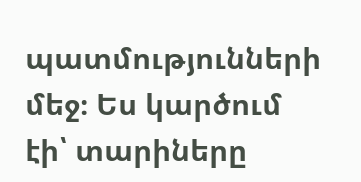պատմությունների մեջ։ Ես կարծում էի՝ տարիները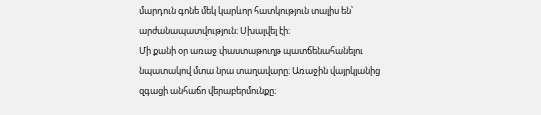մարդուն գոնե մեկ կարևոր հատկություն տալիս են՝ արժանապատվություն։ Սխալվել էի։
Մի քանի օր առաջ փաստաթուղթ պատճենահանելու նպատակով մտա նրա տաղավարը։ Առաջին վայրկյանից զգացի անհաճո վերաբերմունքը։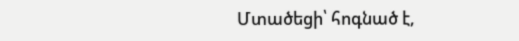Մտածեցի՝ հոգնած է,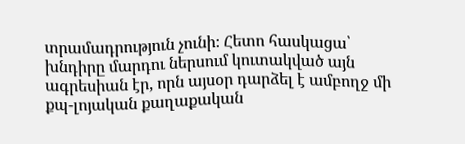տրամադրություն չունի։ Հետո հասկացա՝ խնդիրը մարդու ներսում կուտակված այն ագրեսիան էր, որն այսօր դարձել է ամբողջ մի քպ-լոյական քաղաքական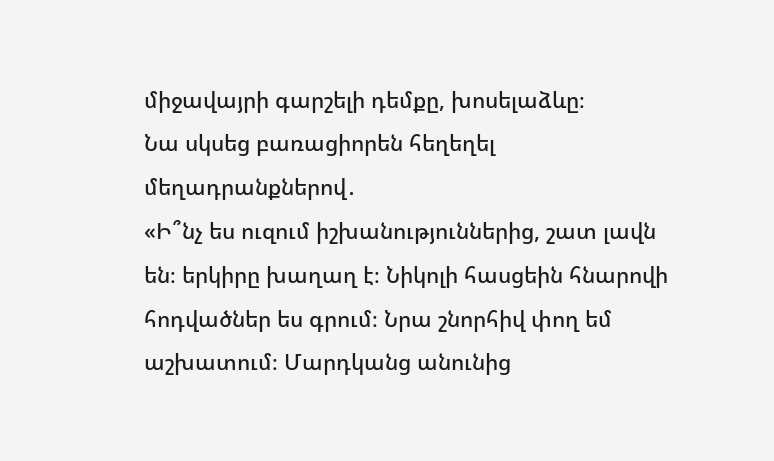միջավայրի գարշելի դեմքը, խոսելաձևը։
Նա սկսեց բառացիորեն հեղեղել մեղադրանքներով․
«Ի՞նչ ես ուզում իշխանություններից, շատ լավն են։ երկիրը խաղաղ է։ Նիկոլի հասցեին հնարովի հոդվածներ ես գրում։ Նրա շնորհիվ փող եմ աշխատում։ Մարդկանց անունից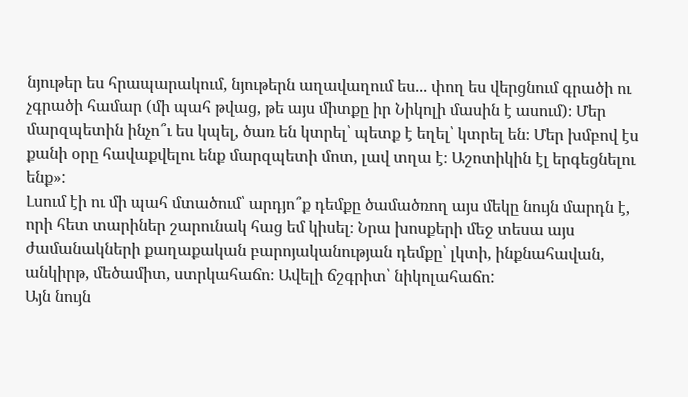նյութեր ես հրապարակում, նյութերն աղավաղում ես... փող ես վերցնում գրածի ու չգրածի համար (մի պահ թվաց, թե այս միտքը իր Նիկոլի մասին է ասում)։ Մեր մարզպետին ինչո՞ւ ես կպել, ծառ են կտրել՝ պետք է եղել՝ կտրել են։ Մեր խմբով էս քանի օրը հավաքվելու ենք մարզպետի մոտ, լավ տղա է։ Աշոտիկին էլ երգեցնելու ենք»:
Լսում էի ու մի պահ մտածում՝ արդյո՞ք դեմքը ծամածռող այս մեկը նույն մարդն է, որի հետ տարիներ շարունակ հաց եմ կիսել։ Նրա խոսքերի մեջ տեսա այս ժամանակների քաղաքական բարոյականության դեմքը՝ լկտի, ինքնահավան, անկիրթ, մեծամիտ, ստրկահաճո։ Ավելի ճշգրիտ՝ նիկոլահաճո:
Այն նույն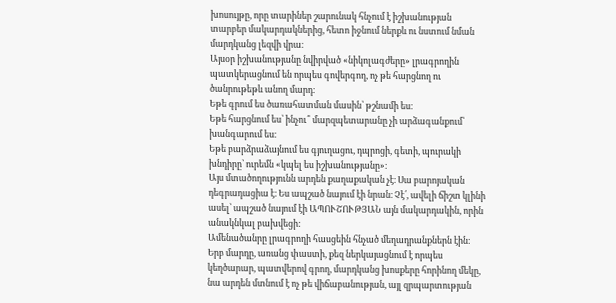խոսույթը, որը տարիներ շարունակ հնչում է իշխանության տարբեր մակարդակներից, հետո իջնում ներքև ու նստում նման մարդկանց լեզվի վրա։
Այսօր իշխանությանը նվիրված «նիկոլագժերը» լրագրողին պատկերացնում են որպես գովերգող, ոչ թե հարցնող ու ծանրութեթև անող մարդ։
Եթե գրում ես ծառահատման մասին՝ թշնամի ես։
Եթե հարցնում ես՝ ինչու՞ մարզպետարանը չի արձագանքում՝ խանգարում ես։
Եթե բարձրաձայնում ես գյուղացու, դպրոցի, գետի, պուրակի խնդիրը՝ ուրեմն «կպել ես իշխանությանը»։
Այս մտածողությունն արդեն քաղաքական չէ։ Սա բարոյական դեգրադացիա է։ Ես ապշած նայում էի նրան։ Չէ՛, ավելի ճիշտ կլինի ասել՝ ապշած նայում էի ԱՊՈՒՇՈՒԹՅԱՆ այն մակարդակին, որին անակնկալ բախվեցի:
Ամենածանրը լրագրողի հասցեին հնչած մեղադրանքներն էին։ Երբ մարդը, առանց փաստի, քեզ ներկայացնում է որպես կեղծարար, պատվերով գրող, մարդկանց խոսքերը հորինող մեկը, նա արդեն մտնում է ոչ թե վիճաբանության, այլ զրպարտության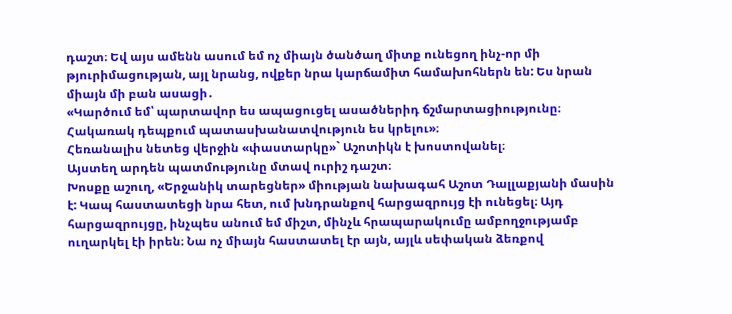դաշտ։ Եվ այս ամենն ասում եմ ոչ միայն ծանծաղ միտք ունեցող ինչ-որ մի թյուրիմացության, այլ նրանց, ովքեր նրա կարճամիտ համախոհներն են: Ես նրան միայն մի բան ասացի․
«Կարծում եմ՝ պարտավոր ես ապացուցել ասածներիդ ճշմարտացիությունը։ Հակառակ դեպքում պատասխանատվություն ես կրելու»։
Հեռանալիս նետեց վերջին «փաստարկը»` Աշոտիկն է խոստովանել։
Այստեղ արդեն պատմությունը մտավ ուրիշ դաշտ։
Խոսքը աշուղ, «Երջանիկ տարեցներ» միության նախագահ Աշոտ Դալլաքյանի մասին է: Կապ հաստատեցի նրա հետ, ում խնդրանքով հարցազրույց էի ունեցել։ Այդ հարցազրույցը, ինչպես անում եմ միշտ, մինչև հրապարակումը ամբողջությամբ ուղարկել էի իրեն։ Նա ոչ միայն հաստատել էր այն, այլև սեփական ձեռքով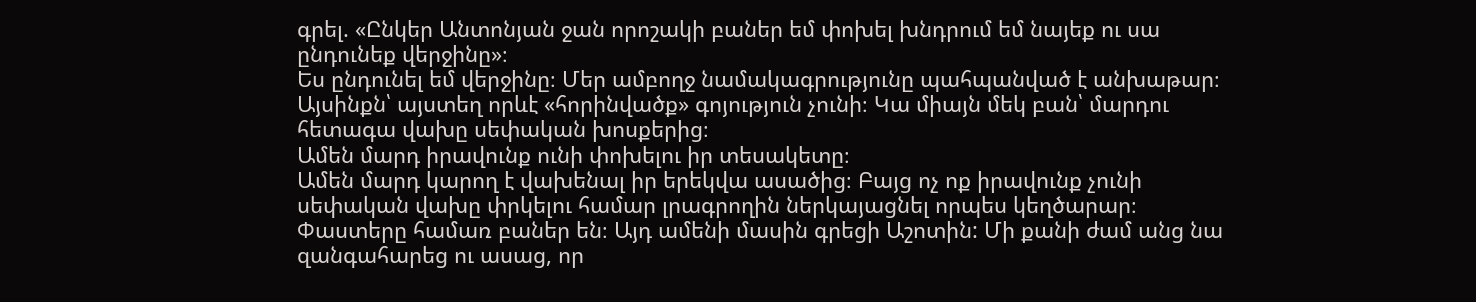գրել. «Ընկեր Անտոնյան ջան որոշակի բաներ եմ փոխել խնդրում եմ նայեք ու սա ընդունեք վերջինը»։
Ես ընդունել եմ վերջինը։ Մեր ամբողջ նամակագրությունը պահպանված է անխաթար։ Այսինքն՝ այստեղ որևէ «հորինվածք» գոյություն չունի։ Կա միայն մեկ բան՝ մարդու հետագա վախը սեփական խոսքերից։
Ամեն մարդ իրավունք ունի փոխելու իր տեսակետը։
Ամեն մարդ կարող է վախենալ իր երեկվա ասածից։ Բայց ոչ ոք իրավունք չունի սեփական վախը փրկելու համար լրագրողին ներկայացնել որպես կեղծարար։
Փաստերը համառ բաներ են։ Այդ ամենի մասին գրեցի Աշոտին: Մի քանի ժամ անց նա զանգահարեց ու ասաց, որ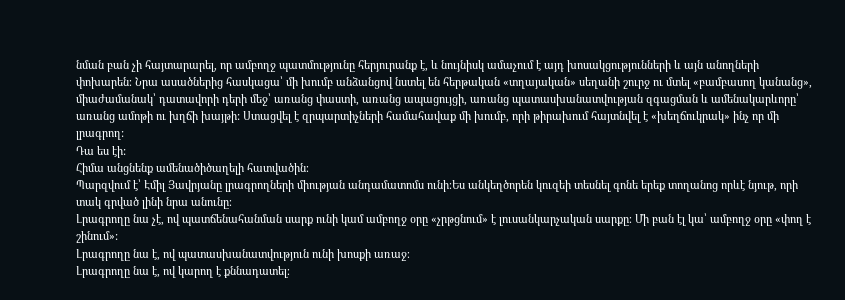նման բան չի հայտարարել, որ ամբողջ պատմությունը հերյուրանք է, և նույնիսկ ամաչում է այդ խոսակցությունների և այն անողների փոխարեն։ Նրա ասածներից հասկացա՝ մի խումբ անձանցով նստել են հերթական «տղայական» սեղանի շուրջ ու մտել «բամբասող կանանց», միաժամանակ՝ դատավորի դերի մեջ՝ առանց փաստի, առանց ապացույցի, առանց պատասխանատվության զգացման և ամենակարևորը՝ առանց ամոթի ու խղճի խայթի: Ստացվել է զրպարտիչների համահավաք մի խումբ, որի թիրախում հայտնվել է «խեղճուկրակ» ինչ որ մի լրագրող:
Դա ես էի:
Հիմա անցնենք ամենածիծաղելի հատվածին։
Պարզվում է՝ Էմիլ Յավրյանը լրագրողների միության անդամատոմս ունի։Ես անկեղծորեն կուզեի տեսնել գոնե երեք տողանոց որևէ նյութ, որի տակ գրված լինի նրա անունը։
Լրագրողը նա չէ, ով պատճենահանման սարք ունի կամ ամբողջ օրը «չրթցնում» է լուսանկարչական սարքը։ Մի բան էլ կա՝ ամբողջ օրը «փող է շինում»:
Լրագրողը նա է, ով պատասխանատվություն ունի խոսքի առաջ։
Լրագրողը նա է, ով կարող է քննադատել։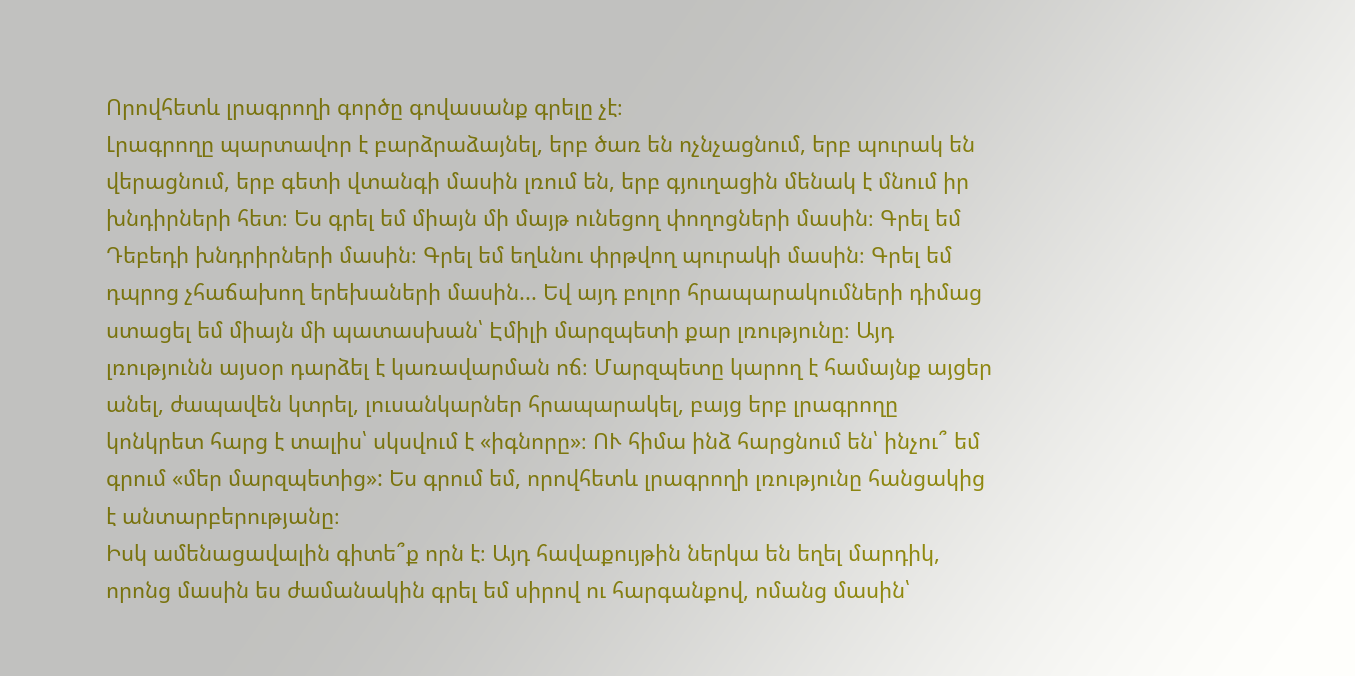Որովհետև լրագրողի գործը գովասանք գրելը չէ։
Լրագրողը պարտավոր է բարձրաձայնել, երբ ծառ են ոչնչացնում, երբ պուրակ են վերացնում, երբ գետի վտանգի մասին լռում են, երբ գյուղացին մենակ է մնում իր խնդիրների հետ։ Ես գրել եմ միայն մի մայթ ունեցող փողոցների մասին։ Գրել եմ Դեբեդի խնդրիրների մասին։ Գրել եմ եղևնու փրթվող պուրակի մասին։ Գրել եմ դպրոց չհաճախող երեխաների մասին... Եվ այդ բոլոր հրապարակումների դիմաց ստացել եմ միայն մի պատասխան՝ Էմիլի մարզպետի քար լռությունը։ Այդ լռությունն այսօր դարձել է կառավարման ոճ։ Մարզպետը կարող է համայնք այցեր անել, ժապավեն կտրել, լուսանկարներ հրապարակել, բայց երբ լրագրողը կոնկրետ հարց է տալիս՝ սկսվում է «իգնորը»։ ՈՒ հիմա ինձ հարցնում են՝ ինչու՞ եմ գրում «մեր մարզպետից»: Ես գրում եմ, որովհետև լրագրողի լռությունը հանցակից է անտարբերությանը։
Իսկ ամենացավալին գիտե՞ք որն է։ Այդ հավաքույթին ներկա են եղել մարդիկ, որոնց մասին ես ժամանակին գրել եմ սիրով ու հարգանքով, ոմանց մասին՝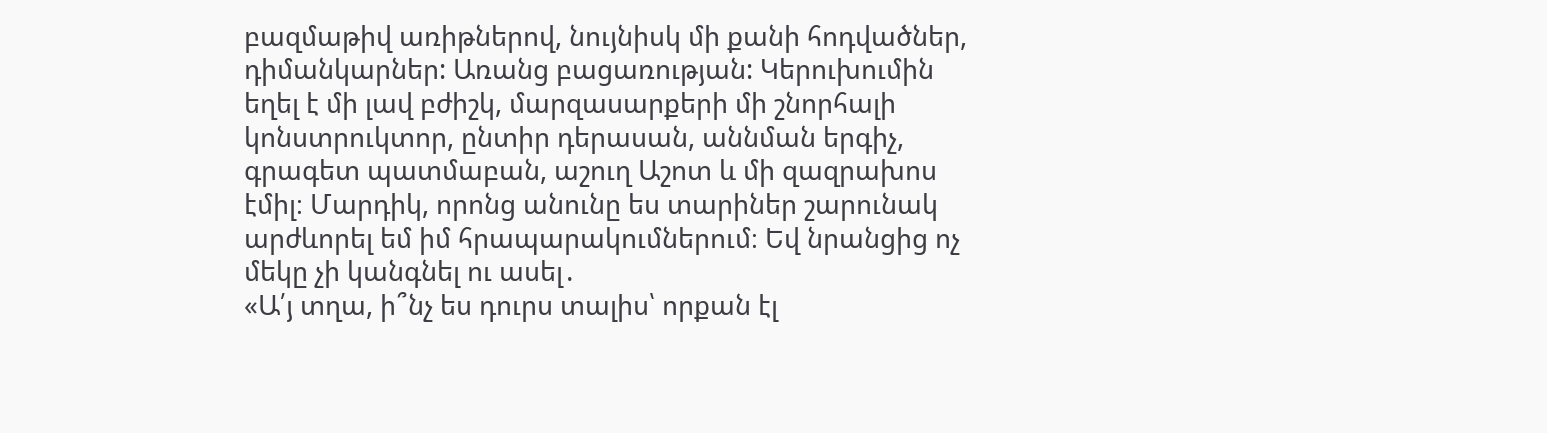բազմաթիվ առիթներով, նույնիսկ մի քանի հոդվածներ, դիմանկարներ: Առանց բացառության: Կերուխումին եղել է մի լավ բժիշկ, մարզասարքերի մի շնորհալի կոնստրուկտոր, ընտիր դերասան, աննման երգիչ, գրագետ պատմաբան, աշուղ Աշոտ և մի զազրախոս էմիլ։ Մարդիկ, որոնց անունը ես տարիներ շարունակ արժևորել եմ իմ հրապարակումներում։ Եվ նրանցից ոչ մեկը չի կանգնել ու ասել․
«Ա՛յ տղա, ի՞նչ ես դուրս տալիս՝ որքան էլ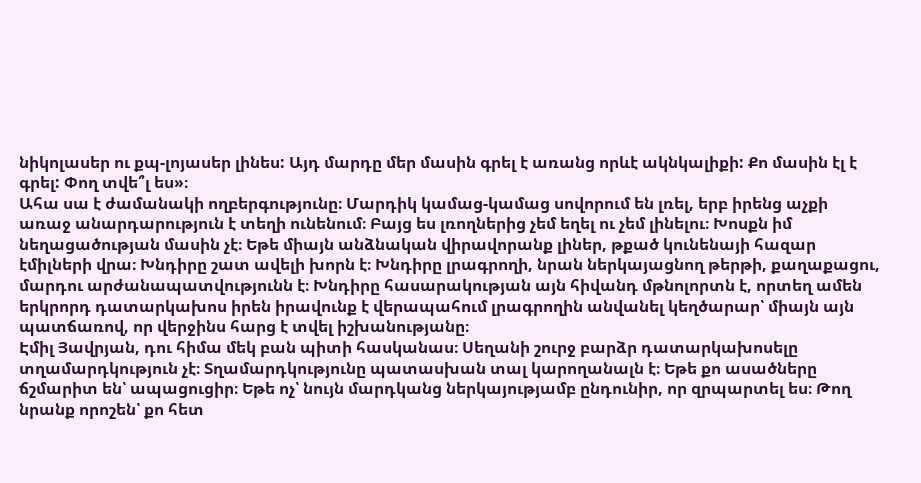նիկոլասեր ու քպ-լոյասեր լինես: Այդ մարդը մեր մասին գրել է առանց որևէ ակնկալիքի: Քո մասին էլ է գրել: Փող տվե՞լ ես»։
Ահա սա է ժամանակի ողբերգությունը։ Մարդիկ կամաց-կամաց սովորում են լռել, երբ իրենց աչքի առաջ անարդարություն է տեղի ունենում։ Բայց ես լռողներից չեմ եղել ու չեմ լինելու։ Խոսքն իմ նեղացածության մասին չէ։ Եթե միայն անձնական վիրավորանք լիներ, թքած կունենայի հազար էմիլների վրա։ Խնդիրը շատ ավելի խորն է։ Խնդիրը լրագրողի, նրան ներկայացնող թերթի, քաղաքացու, մարդու արժանապատվությունն է։ Խնդիրը հասարակության այն հիվանդ մթնոլորտն է, որտեղ ամեն երկրորդ դատարկախոս իրեն իրավունք է վերապահում լրագրողին անվանել կեղծարար՝ միայն այն պատճառով, որ վերջինս հարց է տվել իշխանությանը։
Էմիլ Յավրյան, դու հիմա մեկ բան պիտի հասկանաս։ Սեղանի շուրջ բարձր դատարկախոսելը տղամարդկություն չէ։ Տղամարդկությունը պատասխան տալ կարողանալն է։ Եթե քո ասածները ճշմարիտ են՝ ապացուցիր։ Եթե ոչ՝ նույն մարդկանց ներկայությամբ ընդունիր, որ զրպարտել ես։ Թող նրանք որոշեն՝ քո հետ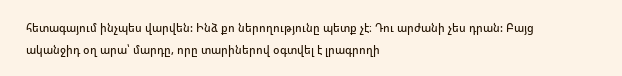հետագայում ինչպես վարվեն: Ինձ քո ներողությունը պետք չէ։ Դու արժանի չես դրան: Բայց ականջիդ օղ արա՝ մարդը, որը տարիներով օգտվել է լրագրողի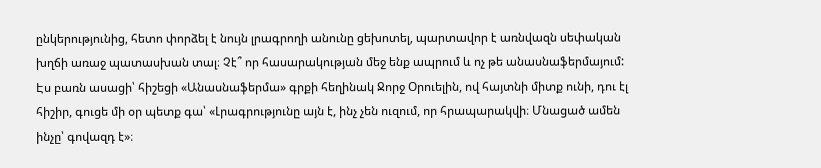ընկերությունից, հետո փորձել է նույն լրագրողի անունը ցեխոտել, պարտավոր է առնվազն սեփական խղճի առաջ պատասխան տալ։ Չէ՞ որ հասարակության մեջ ենք ապրում և ոչ թե անասնաֆերմայում: Էս բառն ասացի՝ հիշեցի «Անասնաֆերմա» գրքի հեղինակ Ջորջ Օրուելին, ով հայտնի միտք ունի, դու էլ հիշիր, գուցե մի օր պետք գա՝ «Լրագրությունը այն է, ինչ չեն ուզում, որ հրապարակվի։ Մնացած ամեն ինչը՝ գովազդ է»։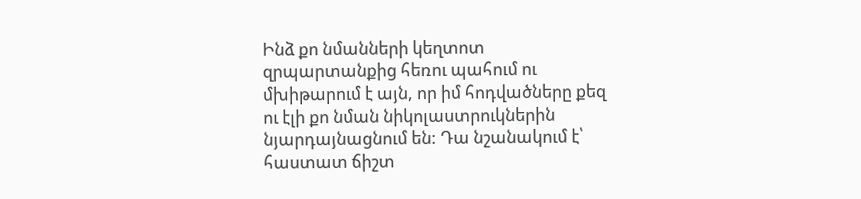Ինձ քո նմանների կեղտոտ զրպարտանքից հեռու պահում ու մխիթարում է այն, որ իմ հոդվածները քեզ ու էլի քո նման նիկոլաստրուկներին նյարդայնացնում են: Դա նշանակում է՝ հաստատ ճիշտ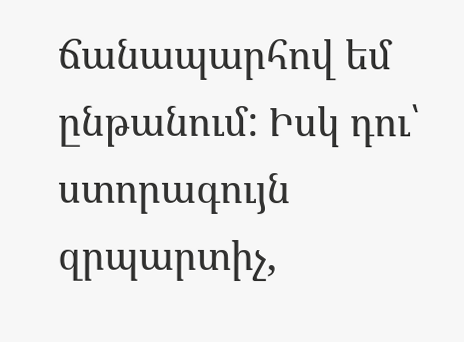ճանապարհով եմ ընթանում: Իսկ դու՝ ստորագույն զրպարտիչ,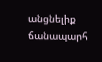անցնելիք ճանապարհ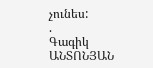չունես:
.
Գագիկ ԱՆՏՈՆՅԱՆ